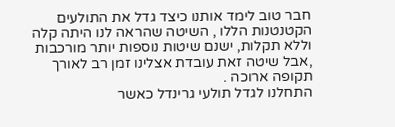חבר טוב לימד אותנו כיצד גדל את התולעים הקטנטנות הללו , השיטה שהראה לנו היתה קלה וללא תקלות, ישנם שיטות נוספות יותר מורכבות ,אבל שיטה זאת עובדת אצלינו זמן רב לאורך תקופה ארוכה .
התחלנו לגדל תולעי גרינדל כאשר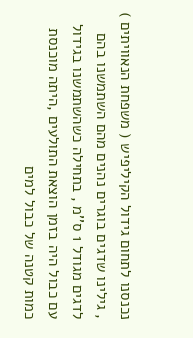נכנסנו לתחום גידול הקיליפיש ( משפחת הנאוויתים ) , גילינו שדגים בוגרים נהנים מהם השתמשנו בהם לדגים מגודל 1 ס''מ , בתחילה כשהשתמשנו בגידול עם כבול היה בזמן הוצאת התולעים ,היתה מוכנסת כמות קטנה של כבול למים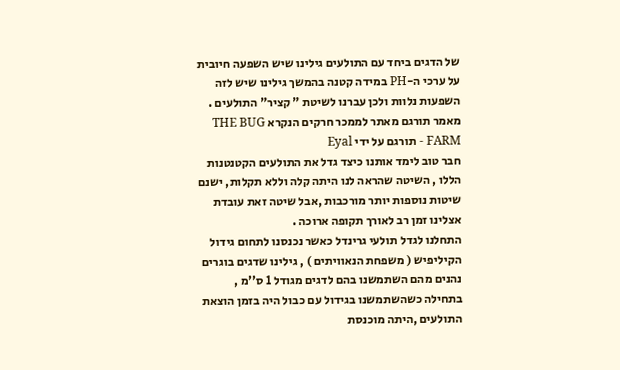של הדגים ביחד עם התולעים גילינו שיש השפעה חיובית על ערכי ה-PH במידה קטנה בהמשך גילינו שיש לזה השפעות נלוות ולכן עברנו לשיטת " קציר" התולעים .
מאמר תורגם מאתר לממכר חרקים הנקרא THE BUG FARM - תורגם על ידי Eyal
חבר טוב לימד אותנו כיצד גדל את התולעים הקטנטנות הללו , השיטה שהראה לנו היתה קלה וללא תקלות, ישנם שיטות נוספות יותר מורכבות ,אבל שיטה זאת עובדת אצלינו זמן רב לאורך תקופה ארוכה .
התחלנו לגדל תולעי גרינדל כאשר נכנסנו לתחום גידול הקיליפיש ( משפחת הנאוויתים ) , גילינו שדגים בוגרים נהנים מהם השתמשנו בהם לדגים מגודל 1 ס''מ , בתחילה כשהשתמשנו בגידול עם כבול היה בזמן הוצאת התולעים ,היתה מוכנסת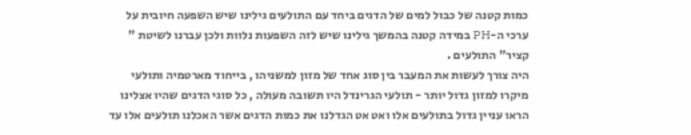כמות קטנה של כבול למים של הדגים ביחד עם התולעים גילינו שיש השפעה חיובית על ערכי ה-PH במידה קטנה בהמשך גילינו שיש לזה השפעות נלוות ולכן עברנו לשיטת " קציר" התולעים .
היה צורך לעשות את המעבר בין סוג אחד של מזון למשניהו , בייחוד מארטמיה ותולעי מיקרו למזון גדול יותר - תולעי הגרינדל היו תשובה מעולה , כל סוגי הדגים שהיו אצלינו הראו עניין גדול בתולעים אלו ואט אט הגדלנו את כמות הדגים אשר האכלנו תולעים אלו עד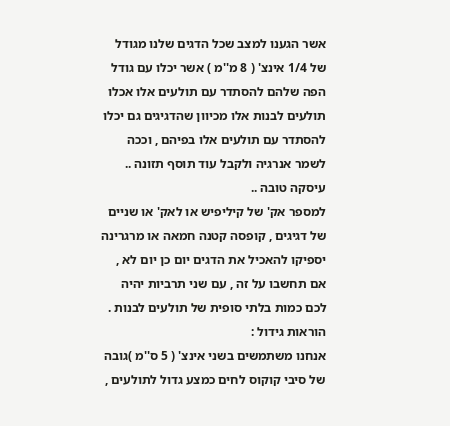אשר הגענו למצב שכל הדגים שלנו מגודל של 1/4 אינצ' ( 8 מ''מ ) אשר יכלו עם גודל הפה שלהם להסתדר עם תולעים אלו אכלו תולעים לבנות אלו מכיוון שהדגיגים גם יכלו להסתדר עם תולעים אלו בפיהם , וככה לשמר אנרגיה ולקבל עוד תוסף תזונה .. עיסקה טובה ..
למספר אק' של קיליפיש או לאק' או שניים של דגיגים , קופסה קטנה חמאה או מרגרינה יספיקו להאכיל את הדגים יום כן יום לא , אם תחשבו על זה , עם שני תרביות יהיה לכם כמות בלתי סופית של תולעים לבנות .
הוראות גידול :
אנחנו משתמשים בשני אינצ' ( 5 ס''מ )גובה של סיבי קוקוס לחים כמצע גדול לתולעים ,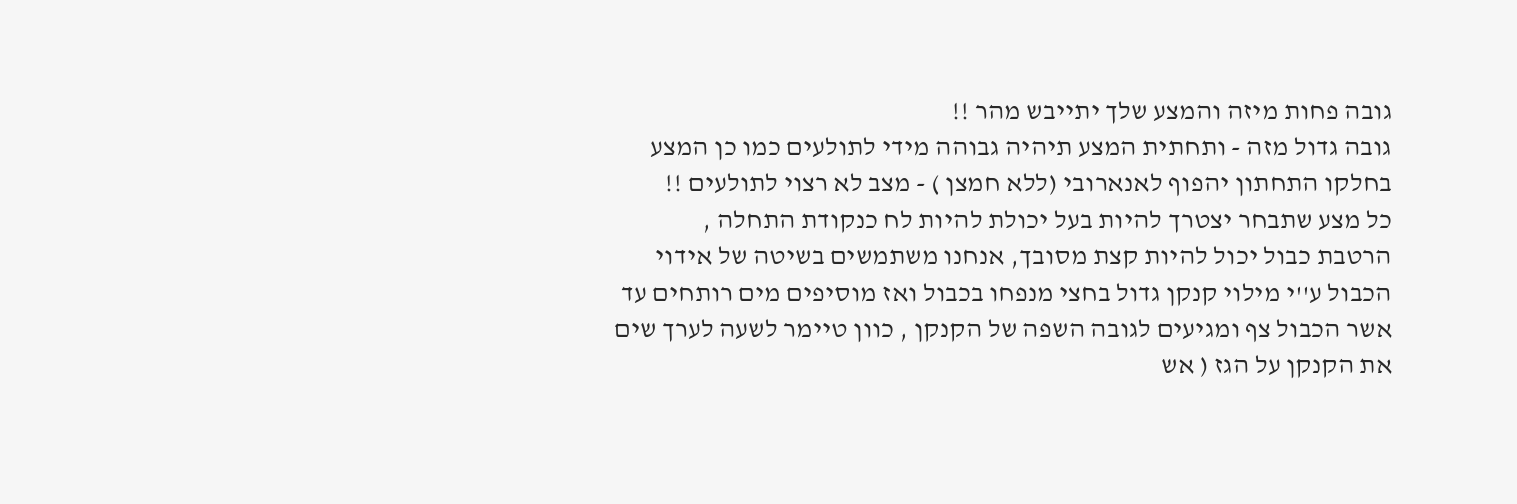גובה פחות מיזה והמצע שלך יתייבש מהר !!
גובה גדול מזה - ותחתית המצע תיהיה גבוהה מידי לתולעים כמו כן המצע בחלקו התחתון יהפוף לאנארובי (ללא חמצן ) - מצב לא רצוי לתולעים !!
כל מצע שתבחר יצטרך להיות בעל יכולת להיות לח כנקודת התחלה ,
הרטבת כבול יכול להיות קצת מסובך, אנחנו משתמשים בשיטה של אידוי הכבול ע''י מילוי קנקן גדול בחצי מנפחו בכבול ואז מוסיפים מים רותחים עד אשר הכבול צף ומגיעים לגובה השפה של הקנקן , כוון טיימר לשעה לערך שים את הקנקן על הגז ( אש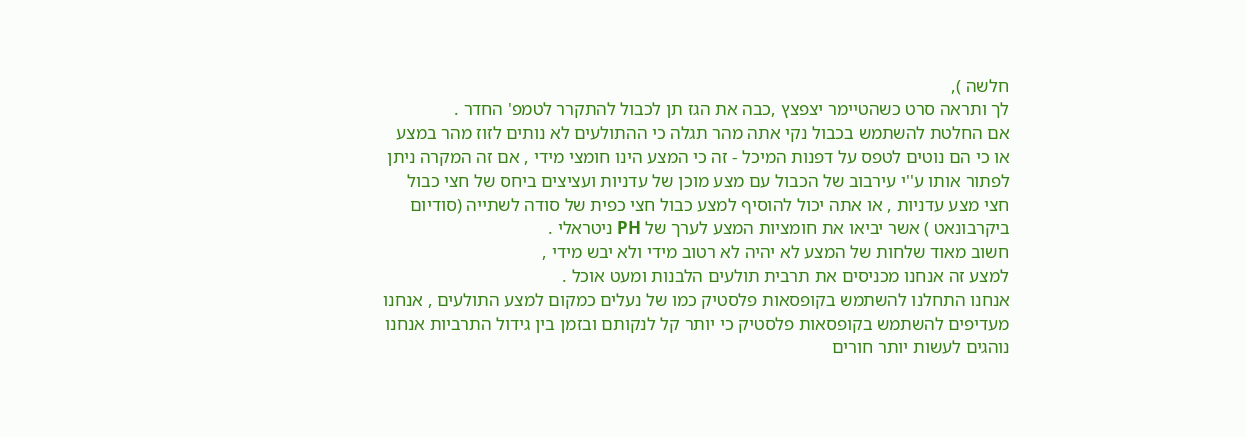חלשה ),
לך ותראה סרט כשהטיימר יצפצץ ,כבה את הגז תן לכבול להתקרר לטמפ' החדר .
אם החלטת להשתמש בכבול נקי אתה מהר תגלה כי ההתולעים לא נותים לזוז מהר במצע או כי הם נוטים לטפס על דפנות המיכל - זה כי המצע הינו חומצי מידי , אם זה המקרה ניתן לפתור אותו ע''י עירבוב של הכבול עם מצע מוכן של עדניות ועציצים ביחס של חצי כבול חצי מצע עדניות , או אתה יכול להוסיף למצע כבול חצי כפית של סודה לשתייה (סודיום ביקרבונאט ) אשר יביאו את חומציות המצע לערך של PH ניטראלי .
חשוב מאוד שלחות של המצע לא יהיה לא רטוב מידי ולא יבש מידי ,
למצע זה אנחנו מכניסים את תרבית תולעים הלבנות ומעט אוכל .
אנחנו התחלנו להשתמש בקופסאות פלסטיק כמו של נעלים כמקום למצע התולעים , אנחנו מעדיפים להשתמש בקופסאות פלסטיק כי יותר קל לנקותם ובזמן בין גידול התרביות אנחנו נוהגים לעשות יותר חורים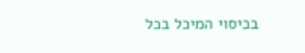בכיסוי המיכל בכל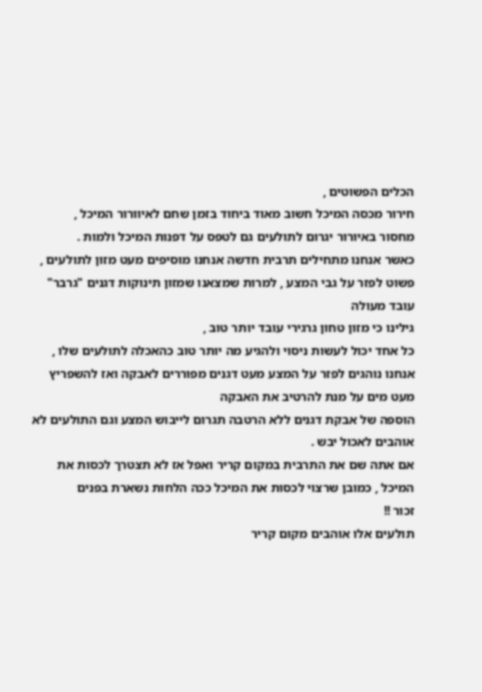הכלים הפשוטים ,
חירור מכסה המיכל חשוב מאוד ביחוד בזמן שחם לאיוורור המיכל ,
מחסור באיורור יגרום לתולעים גם לטפס על דפנות המיכל ולמות .
כאשר אנחנו מתחילים תרבית חדשה אנחנו מוסיפים מעט מזון לתולעים ,
פשוט לפזר על גבי המצע , למרות שמצאנו שמזון תינוקות דגנים "גרבר" עובד מעולה
גילינו כי מזון טחון גרגירי עובד יותר טוב ,
כל אחד יכול לעשות ניסוי ולהגיע מה יותר טוב כהאכלה לתולעים שלו , אנחנו נוהגים לפזר על המצע מעט דגנים מפוררים לאבקה ואז להשפריץ מעט מים על מנת להרטיב את האבקה
הוספה של אבקת דגנים ללא הרטבה תגרום לייבוש המצע וגם התולעים לא אוהבים לאכול יבש .
אם אתה שם את התרבית במקום קריר ואפל אז לא תצטרך לכסות את המיכל , כמובן שרצוי לכסות את המיכל ככה הלחות נשארת בפנים
זכור !!
תולעים אלו אוהבים מקום קריר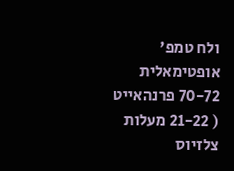ולח טמפ' אופטימאלית 70-72 פרנהאייט ( 21-22 מעלות צלזיוס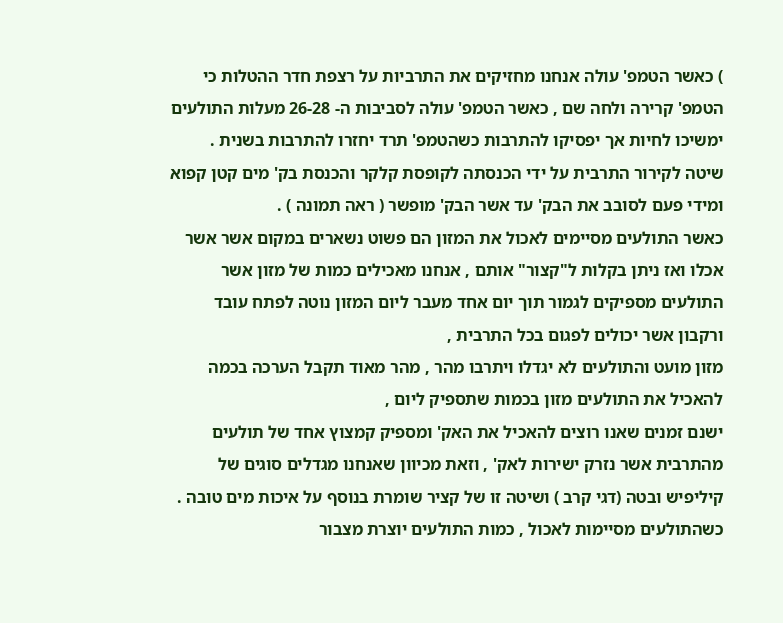) כאשר הטמפ' עולה אנחנו מחזיקים את התרביות על רצפת חדר ההטלות כי הטמפ' קרירה ולחה שם , כאשר הטמפ' עולה לסביבות ה- 26-28 מעלות התולעים ימשיכו לחיות אך יפסיקו להתרבות כשהטמפ' תרד יחזרו להתרבות בשנית .
שיטה לקירור התרבית על ידי הכנסתה לקופסת קלקר והכנסת בק' מים קטן קפוא ומידי פעם לסובב את הבק' עד אשר הבק' מופשר ( ראה תמונה ) .
כאשר התולעים מסיימים לאכול את המזון הם פשוט נשארים במקום אשר אשר אכלו ואז ניתן בקלות ל"קצור" אותם , אנחנו מאכילים כמות של מזון אשר התולעים מספיקים לגמור תוך יום אחד מעבר ליום המזון נוטה לפתח עובד ורקבון אשר יכולים לפגום בכל התרבית ,
מזון מועט והתולעים לא יגדלו ויתרבו מהר , מהר מאוד תקבל הערכה בכמה להאכיל את התולעים מזון בכמות שתספיק ליום ,
ישנם זמנים שאנו רוצים להאכיל את האק' ומספיק קמצוץ אחד של תולעים מהתרבית אשר נזרק ישירות לאק' , וזאת מכיוון שאנחנו מגדלים סוגים של קיליפיש ובטה (דגי קרב ) ושיטה זו של קציר שומרת בנוסף על איכות מים טובה .
כשהתולעים מסיימות לאכול , כמות התולעים יוצרת מצבור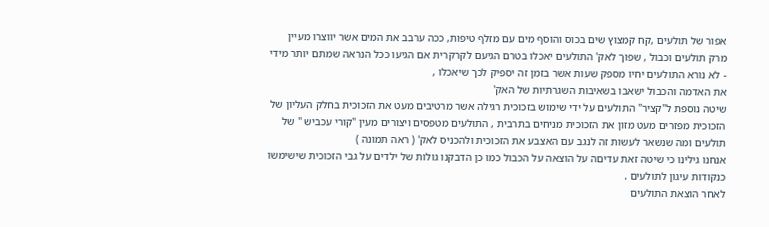אפור של תולעים ,קח קמצוץ שים בכוס והוסף מים עם מזלף טיפות, ככה ערבב את המים אשר יווצרו מעיין מרק תולעים וכבול , שפוך לאק' התולעים יאכלו בטרם הגיעם לקרקרית אם הגיעו ככל הנראה שמתם יותר מידי - לא נורא התולעים יחיו מספק שעות אשר בזמן זה יספיק לכך שיאכלו ,
את האדמה והכבול ישאבו בשאיבות השגרתיות של האק'
שיטה נוספת ל"קציר" התולעים על ידי שימוש בזכוכית רגילה אשר מרטיבים מעט את הזכוכית בחלק העליון של הזכוכית מפזרים מעט מזון את הזכוכית מניחים בתרבית , התולעים מטפסים ויצורים מעין "קורי עכביש " של תולעים ומה שנשאר לעשות זה לנגב עם האצבע את הזכוכית ולהכניס לאק' ( ראה תמונה )
אנחנו גילינו כי שיטה זאת עדיםה על הוצאה על הכבול כמו כן הדבקנו גולות של ילדים על גבי הזכוכית שישימשו כנקודות עיגון לתולעים .
לאחר הוצאת התולעים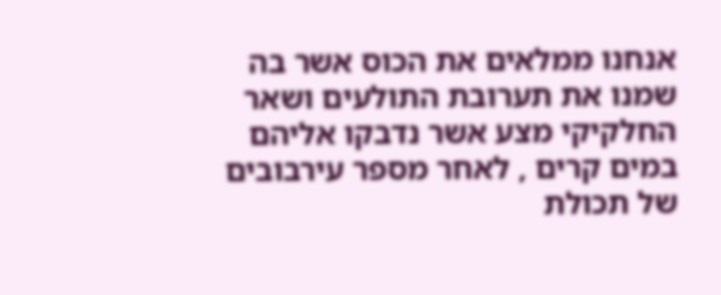אנחנו ממלאים את הכוס אשר בה שמנו את תערובת התולעים ושאר החלקיקי מצע אשר נדבקו אליהם במים קרים , לאחר מספר עירבובים של תכולת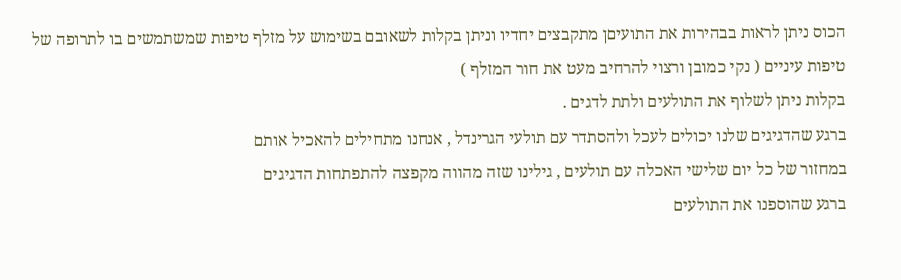הכוס ניתן לראות בבהירות את התועיםן מתקבצים יחדיו וניתן בקלות לשאובם בשימוש על מזלף טיפות שמשתמשים בו לתרופה של טיפות עיניים ( נקי כמובן ורצוי להרחיב מעט את חור המזלף )
בקלות ניתן לשלוף את התולעים ולתת לדגים .
ברגע שהדגיגים שלנו יכולים לעכל ולהסתדר עם תולעי הגרינדל , אנחנו מתחילים להאכיל אותם
במחזור של כל יום שלישי האכלה עם תולעים , גילינו שזה מהווה מקפצה להתפתחות הדגיגים
ברגע שהוספנו את התולעים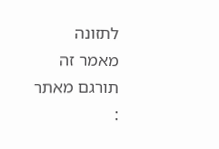לתזונה
מאמר זה תורגם מאתר :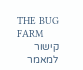THE BUG FARM
קישור למאמר